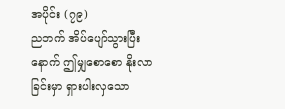အပိုင်း (၇၉)
ညဘက် အိပ်ပျော်သွားပြီးနောက် ဤမျှစောစော နိုးလာခြင်းမှာ ရှားပါးလှသော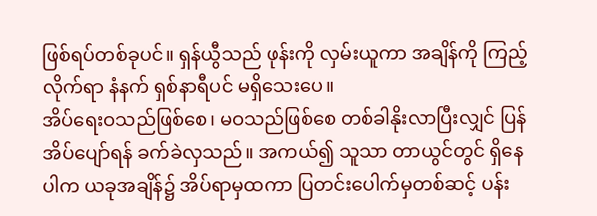ဖြစ်ရပ်တစ်ခုပင်။ ရှန်ယွီသည် ဖုန်းကို လှမ်းယူကာ အချိန်ကို ကြည့်လိုက်ရာ နံနက် ရှစ်နာရီပင် မရှိသေးပေ။
အိပ်ရေးဝသည်ဖြစ်စေ၊ မဝသည်ဖြစ်စေ တစ်ခါနိုးလာပြီးလျှင် ပြန်အိပ်ပျော်ရန် ခက်ခဲလှသည်။ အကယ်၍ သူသာ တာယွင်တွင် ရှိနေပါက ယခုအချိန်၌ အိပ်ရာမှထကာ ပြတင်းပေါက်မှတစ်ဆင့် ပန်း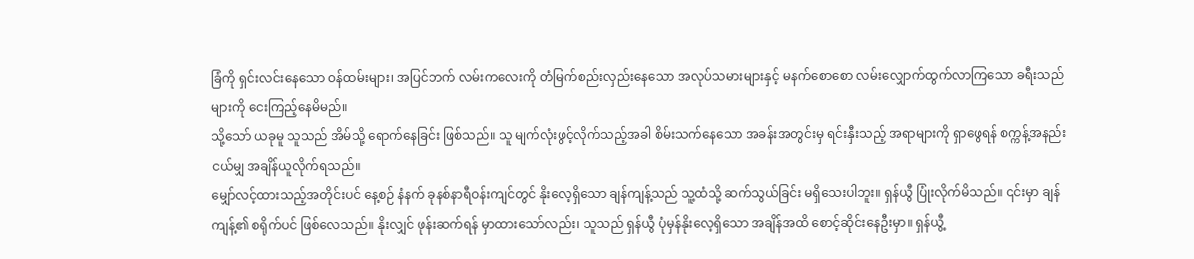ခြံကို ရှင်းလင်းနေသော ဝန်ထမ်းများ၊ အပြင်ဘက် လမ်းကလေးကို တံမြက်စည်းလှည်းနေသော အလုပ်သမားများနှင့် မနက်စောစော လမ်းလျှောက်ထွက်လာကြသော ခရီးသည်များကို ငေးကြည့်နေမိမည်။
သို့သော် ယခုမူ သူသည် အိမ်သို့ ရောက်နေခြင်း ဖြစ်သည်။ သူ မျက်လုံးဖွင့်လိုက်သည့်အခါ စိမ်းသက်နေသော အခန်းအတွင်းမှ ရင်းနှီးသည့် အရာများကို ရှာဖွေရန် စက္ကန့်အနည်းငယ်မျှ အချိန်ယူလိုက်ရသည်။
မျှော်လင့်ထားသည့်အတိုင်းပင် နေ့စဉ် နံနက် ခုနစ်နာရီဝန်းကျင်တွင် နိုးလေ့ရှိသော ချန်ကျန့်သည် သူ့ထံသို့ ဆက်သွယ်ခြင်း မရှိသေးပါဘူး။ ရှန်ယွီ ပြုံးလိုက်မိသည်။ ၎င်းမှာ ချန်ကျန့်၏ စရိုက်ပင် ဖြစ်လေသည်။ နိုးလျှင် ဖုန်းဆက်ရန် မှာထားသော်လည်း၊ သူသည် ရှန်ယွီ ပုံမှန်နိုးလေ့ရှိသော အချိန်အထိ စောင့်ဆိုင်းနေဦးမှာ။ ရှန်ယွီ့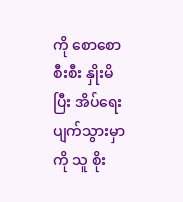ကို စောစောစီးစီး နှိုးမိပြီး အိပ်ရေးပျက်သွားမှာကို သူ စိုး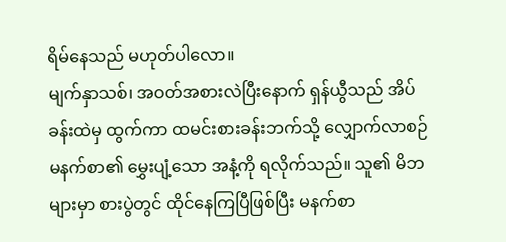ရိမ်နေသည် မဟုတ်ပါလော။
မျက်နှာသစ်၊ အဝတ်အစားလဲပြီးနောက် ရှန်ယွီသည် အိပ်ခန်းထဲမှ ထွက်ကာ ထမင်းစားခန်းဘက်သို့ လျှောက်လာစဉ် မနက်စာ၏ မွှေးပျံ့သော အနံ့ကို ရလိုက်သည်။ သူ၏ မိဘများမှာ စားပွဲတွင် ထိုင်နေကြပြီဖြစ်ပြီး မနက်စာ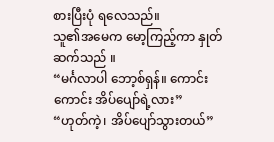စားပြီးပုံ ရလေသည်။
သူ၏အမေက မော့ကြည့်ကာ နှုတ်ဆက်သည် ။
“မင်္ဂလာပါ ဘော့စ်ရှန်။ ကောင်းကောင်း အိပ်ပျော်ရဲ့လား”
“ဟုတ်ကဲ့၊ အိပ်ပျော်သွားတယ်”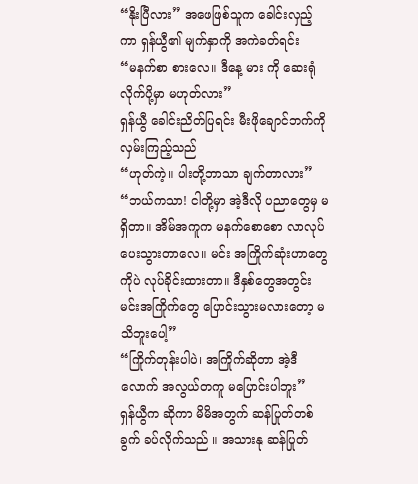“နိုးပြီလား” အဖေဖြစ်သူက ခေါင်းလှည့်ကာ ရှန်ယွီ၏ မျက်နှာကို အကဲခတ်ရင်း
“မနက်စာ စားလေ။ ဒီနေ့ မား ကို ဆေးရုံ လိုက်ပို့မှာ မဟုတ်လား”
ရှန်ယွီ ခေါင်းညိတ်ပြရင်း မီးဖိုချောင်ဘက်ကို လှမ်းကြည့်သည်
“ဟုတ်ကဲ့။ ပါးတို့ဘာသာ ချက်တာလား”
“ဘယ်ကသာ! ငါတို့မှာ အဲ့ဒီလို ပညာတွေမှ မရှိတာ။ အိမ်အကူက မနက်စောစော လာလုပ်ပေးသွားတာလေ။ မင်း အကြိုက်ဆုံးဟာတွေကိုပဲ လုပ်ခိုင်းထားတာ။ ဒီနှစ်တွေအတွင်း မင်းအကြိုက်တွေ ပြောင်းသွားမလားတော့ မသိဘူးပေါ့”
“ကြိုက်တုန်းပါပဲ၊ အကြိုက်ဆိုတာ အဲ့ဒီလောက် အလွယ်တကူ မပြောင်းပါဘူး”
ရှန်ယွီက ဆိုကာ မိမိအတွက် ဆန်ပြုတ်တစ်ခွက် ခပ်လိုက်သည် ။ အသားနု ဆန်ပြုတ်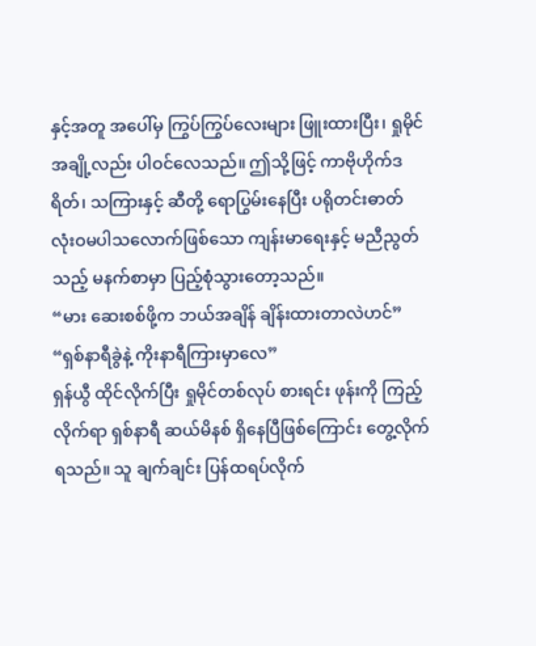နှင့်အတူ အပေါ်မှ ကြွပ်ကြွပ်လေးများ ဖြူးထားပြီး၊ ရှုမိုင် အချို့လည်း ပါဝင်လေသည်။ ဤသို့ဖြင့် ကာဗိုဟိုက်ဒရိတ်၊ သကြားနှင့် ဆီတို့ ရောပြွမ်းနေပြီး ပရိုတင်းဓာတ် လုံးဝမပါသလောက်ဖြစ်သော ကျန်းမာရေးနှင့် မညီညွတ်သည့် မနက်စာမှာ ပြည့်စုံသွားတော့သည်။
“မား ဆေးစစ်ဖို့က ဘယ်အချိန် ချိန်းထားတာလဲဟင်”
“ရှစ်နာရီခွဲနဲ့ ကိုးနာရီကြားမှာလေ”
ရှန်ယွီ ထိုင်လိုက်ပြီး ရှုမိုင်တစ်လုပ် စားရင်း ဖုန်းကို ကြည့်လိုက်ရာ ရှစ်နာရီ ဆယ်မိနစ် ရှိနေပြီဖြစ်ကြောင်း တွေ့လိုက်ရသည်။ သူ ချက်ချင်း ပြန်ထရပ်လိုက်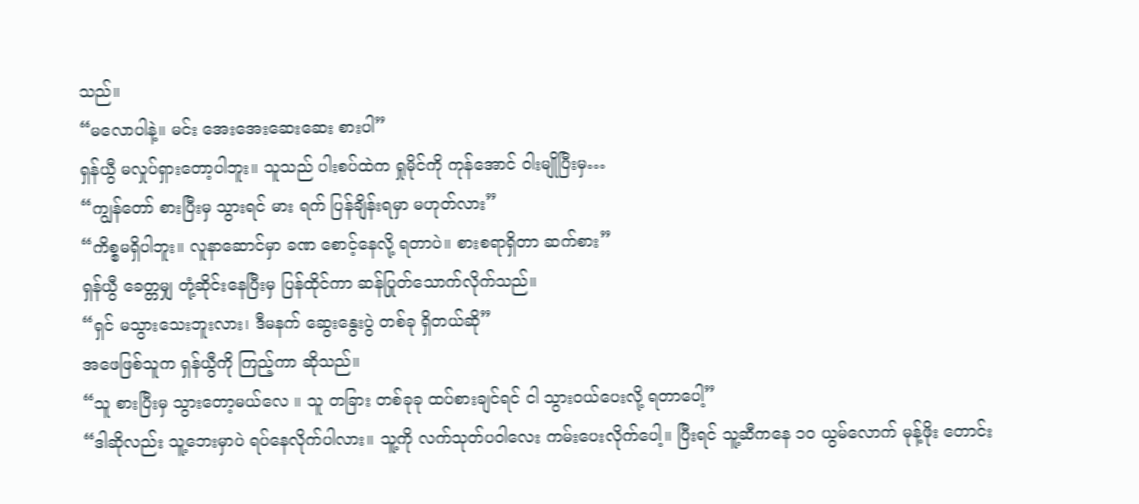သည်။
“မလောပါနဲ့။ မင်း အေးအေးဆေးဆေး စားပါ”
ရှန်ယွီ မလှုပ်ရှားတော့ပါဘူး။ သူသည် ပါးစပ်ထဲက ရှုမိုင်ကို ကုန်အောင် ဝါးမျိုပြီးမှ…
“ကျွန်တော် စားပြီးမှ သွားရင် မား ရက် ပြန်ချိန်းရမှာ မဟုတ်လား”
“ကိစ္စမရှိပါဘူး။ လူနာဆောင်မှာ ခဏ စောင့်နေလို့ ရတာပဲ။ စားစရာရှိတာ ဆက်စား”
ရှန်ယွီ ခေတ္တမျှ တုံ့ဆိုင်းနေပြီးမှ ပြန်ထိုင်ကာ ဆန်ပြုတ်သောက်လိုက်သည်။
“ရှင် မသွားသေးဘူးလား၊ ဒီမနက် ဆွေးနွေးပွဲ တစ်ခု ရှိတယ်ဆို”
အဖေဖြစ်သူက ရှန်ယွီကို ကြည့်ကာ ဆိုသည်။
“သူ စားပြီးမှ သွားတော့မယ်လေ ။ သူ တခြား တစ်ခုခု ထပ်စားချင်ရင် ငါ သွားဝယ်ပေးလို့ ရတာပေါ့”
“ဒါဆိုလည်း သူ့ဘေးမှာပဲ ရပ်နေလိုက်ပါလား။ သူ့ကို လက်သုတ်ပဝါလေး ကမ်းပေးလိုက်ပေါ့။ ပြီးရင် သူ့ဆီကနေ ၁၀ ယွမ်လောက် မုန့်ဖိုး တောင်း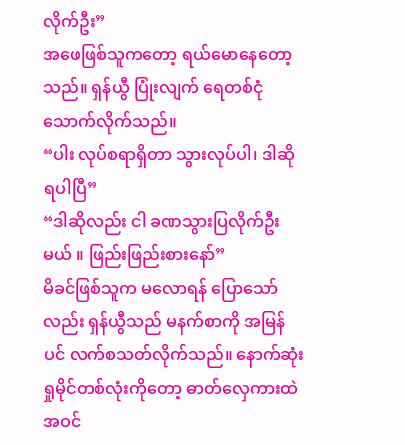လိုက်ဦး”
အဖေဖြစ်သူကတော့ ရယ်မောနေတော့သည်။ ရှန်ယွီ ပြုံးလျက် ရေတစ်ငုံ သောက်လိုက်သည်။
“ပါး လုပ်စရာရှိတာ သွားလုပ်ပါ၊ ဒါဆို ရပါပြီ”
“ဒါဆိုလည်း ငါ ခဏသွားပြလိုက်ဦးမယ် ။ ဖြည်းဖြည်းစားနော်”
မိခင်ဖြစ်သူက မလောရန် ပြောသော်လည်း ရှန်ယွီသည် မနက်စာကို အမြန်ပင် လက်စသတ်လိုက်သည်။ နောက်ဆုံး ရှုမိုင်တစ်လုံးကိုတော့ ဓာတ်လှေကားထဲ အဝင်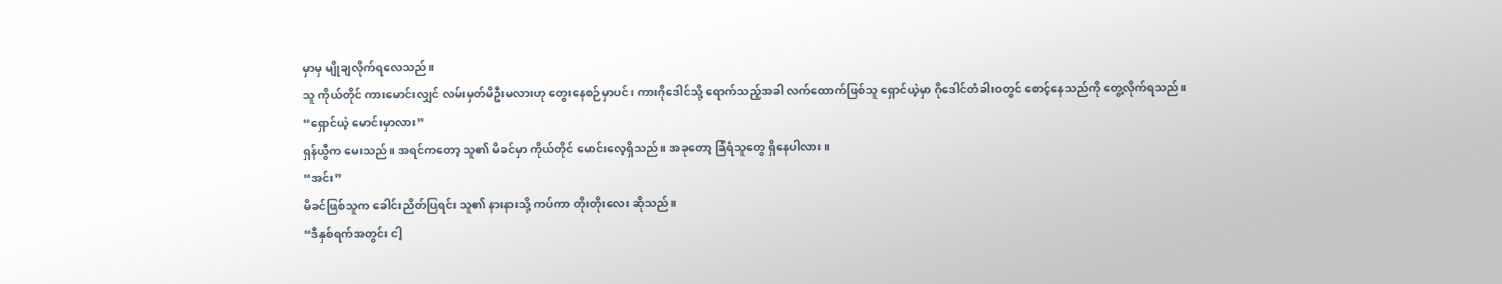မှာမှ မျိုချလိုက်ရလေသည်။
သူ ကိုယ်တိုင် ကားမောင်းလျှင် လမ်းမှတ်မိဦးမလားဟု တွေးနေစဉ်မှာပင်၊ ကားဂိုဒေါင်သို့ ရောက်သည့်အခါ လက်ထောက်ဖြစ်သူ ရှောင်ယဲ့မှာ ဂိုဒေါင်တံခါးဝတွင် စောင့်နေသည်ကို တွေ့လိုက်ရသည်။
“ရှောင်ယဲ့ မောင်းမှာလား”
ရှန်ယွီက မေးသည်။ အရင်ကတော့ သူ၏ မိခင်မှာ ကိုယ်တိုင် မောင်းလေ့ရှိသည်။ အခုတော့ ခြံရံသူတွေ ရှိနေပါလား။
“အင်း”
မိခင်ဖြစ်သူက ခေါင်းညိတ်ပြရင်း သူ၏ နားနားသို့ ကပ်ကာ တိုးတိုးလေး ဆိုသည်။
“ဒီနှစ်ရက်အတွင်း ငါ့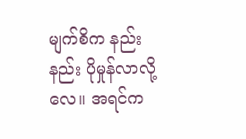မျက်စိက နည်းနည်း ပိုမှုန်လာလို့လေ။ အရင်က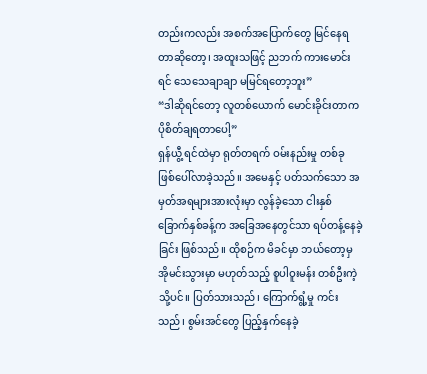တည်းကလည်း အစက်အပြောက်တွေ မြင်နေရတာဆိုတော့၊ အထူးသဖြင့် ညဘက် ကားမောင်းရင် သေသေချာချာ မမြင်ရတော့ဘူး”
“ဒါဆိုရင်တော့ လူတစ်ယောက် မောင်းခိုင်းတာက ပိုစိတ်ချရတာပေါ့”
ရှန်ယွီ့ ရင်ထဲမှာ ရုတ်တရက် ဝမ်းနည်းမှု တစ်ခု ဖြစ်ပေါ်လာခဲ့သည်။ အမေနှင့် ပတ်သက်သော အမှတ်အရများအားလုံးမှာ လွန်ခဲ့သော ငါးနှစ် ခြောက်နှစ်ခန့်က အခြေအနေတွင်သာ ရပ်တန့်နေခဲ့ခြင်း ဖြစ်သည်။ ထိုစဉ်က မိခင်မှာ ဘယ်တော့မှ အိုမင်းသွားမှာ မဟုတ်သည့် စူပါဝူးမန်း တစ်ဦးကဲ့သို့ပင်။ ပြတ်သားသည်၊ ကြောက်ရွံ့မှု ကင်းသည်၊ စွမ်းအင်တွေ ပြည့်နှက်နေခဲ့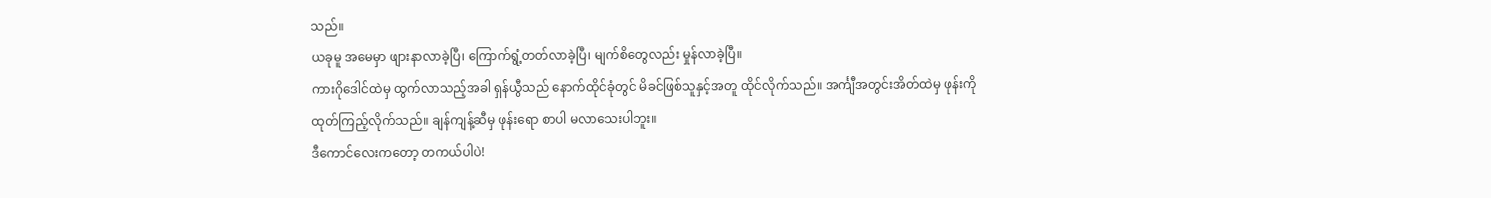သည်။
ယခုမူ အမေမှာ ဖျားနာလာခဲ့ပြီ၊ ကြောက်ရွံ့တတ်လာခဲ့ပြီ၊ မျက်စိတွေလည်း မှုန်လာခဲ့ပြီ။
ကားဂိုဒေါင်ထဲမှ ထွက်လာသည့်အခါ ရှန်ယွီသည် နောက်ထိုင်ခုံတွင် မိခင်ဖြစ်သူနှင့်အတူ ထိုင်လိုက်သည်။ အင်္ကျီအတွင်းအိတ်ထဲမှ ဖုန်းကို ထုတ်ကြည့်လိုက်သည်။ ချန်ကျန့်ဆီမှ ဖုန်းရော စာပါ မလာသေးပါဘူး။
ဒီကောင်လေးကတော့ တကယ်ပါပဲ!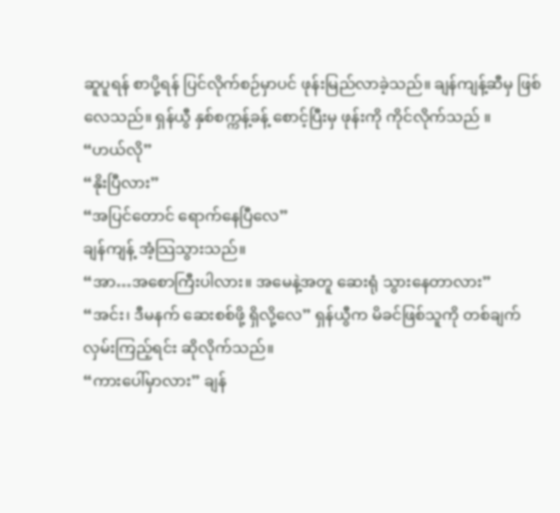ဆူပူရန် စာပို့ရန် ပြင်လိုက်စဉ်မှာပင် ဖုန်းမြည်လာခဲ့သည်။ ချန်ကျန့်ဆီမှ ဖြစ်လေသည်။ ရှန်ယွီ နှစ်စက္ကန့်ခန့် စောင့်ပြီးမှ ဖုန်းကို ကိုင်လိုက်သည် ။
“ဟယ်လို”
“နိုးပြီလား”
“အပြင်တောင် ရောက်နေပြီလေ”
ချန်ကျန့် အံ့သြသွားသည်။
“အာ…အစောကြီးပါလား။ အမေနဲ့အတူ ဆေးရုံ သွားနေတာလား”
“အင်း၊ ဒီမနက် ဆေးစစ်ဖို့ ရှိလို့လေ” ရှန်ယွီက မိခင်ဖြစ်သူကို တစ်ချက် လှမ်းကြည့်ရင်း ဆိုလိုက်သည်။
“ကားပေါ်မှာလား” ချန်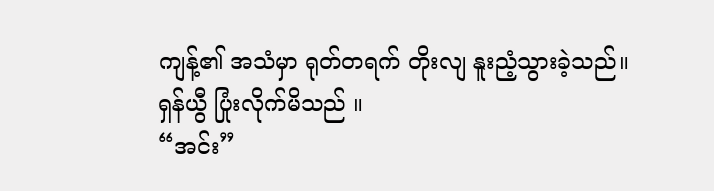ကျန့်၏ အသံမှာ ရုတ်တရက် တိုးလျ နူးညံ့သွားခဲ့သည်။
ရှန်ယွီ ပြုံးလိုက်မိသည် ။
“အင်း”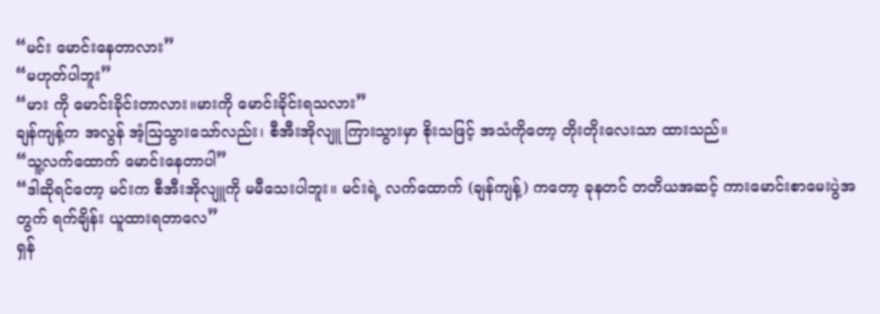“မင်း မောင်းနေတာလား”
“မဟုတ်ပါဘူး”
“မား ကို မောင်းခိုင်းတာလား။မားကို မောင်းခိုင်းရသလား”
ချန်ကျန့်က အလွန် အံ့သြသွားသော်လည်း၊ စီအီးအိုလျူ ကြားသွားမှာ စိုးသဖြင့် အသံကိုတော့ တိုးတိုးလေးသာ ထားသည်။
“သူ့လက်ထောက် မောင်းနေတာပါ”
“ဒါဆိုရင်တော့ မင်းက စီအီးအိုလျူကို မမီသေးပါဘူး။ မင်းရဲ့ လက်ထောက် (ချန်ကျန့်) ကတော့ ခုနတင် တတိယအဆင့် ကားမောင်းစာမေးပွဲအတွက် ရက်ချိန်း ယူထားရတာလေ”
ရှန်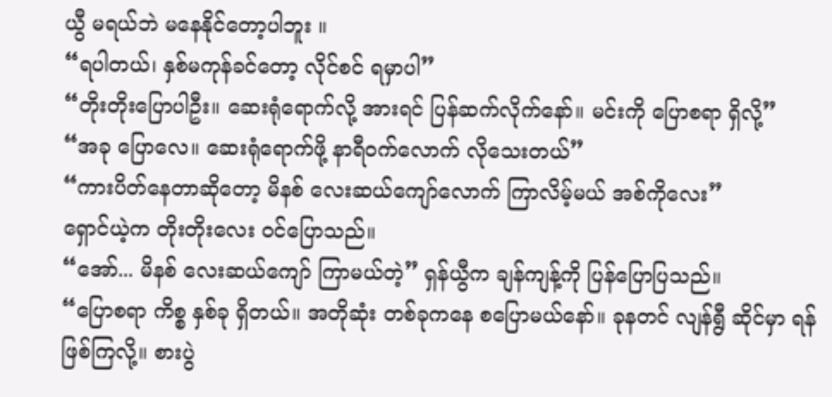ယွီ မရယ်ဘဲ မနေနိုင်တော့ပါဘူး ။
“ရပါတယ်၊ နှစ်မကုန်ခင်တော့ လိုင်စင် ရမှာပါ”
“တိုးတိုးပြောပါဦး။ ဆေးရုံရောက်လို့ အားရင် ပြန်ဆက်လိုက်နော်။ မင်းကို ပြောစရာ ရှိလို့”
“အခု ပြောလေ။ ဆေးရုံရောက်ဖို့ နာရီဝက်လောက် လိုသေးတယ်”
“ကားပိတ်နေတာဆိုတော့ မိနစ် လေးဆယ်ကျော်လောက် ကြာလိမ့်မယ် အစ်ကိုလေး”
ရှောင်ယဲ့က တိုးတိုးလေး ဝင်ပြောသည်။
“အော်... မိနစ် လေးဆယ်ကျော် ကြာမယ်တဲ့” ရှန်ယွီက ချန်ကျန့်ကို ပြန်ပြောပြသည်။
“ပြောစရာ ကိစ္စ နှစ်ခု ရှိတယ်။ အတိုဆုံး တစ်ခုကနေ စပြောမယ်နော်။ ခုနတင် လျန်ရွီ ဆိုင်မှာ ရန်ဖြစ်ကြလို့။ စားပွဲ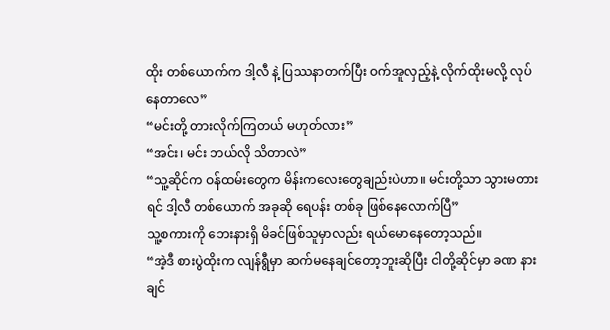ထိုး တစ်ယောက်က ဒါ့လီ နဲ့ ပြဿနာတက်ပြီး ဝက်အူလှည့်နဲ့ လိုက်ထိုးမလို့ လုပ်နေတာလေ”
“မင်းတို့ တားလိုက်ကြတယ် မဟုတ်လား”
“အင်း၊ မင်း ဘယ်လို သိတာလဲ”
“သူ့ဆိုင်က ဝန်ထမ်းတွေက မိန်းကလေးတွေချည်းပဲဟာ။ မင်းတို့သာ သွားမတားရင် ဒါ့လီ တစ်ယောက် အခုဆို ရေပန်း တစ်ခု ဖြစ်နေလောက်ပြီ”
သူ့စကားကို ဘေးနားရှိ မိခင်ဖြစ်သူမှာလည်း ရယ်မောနေတော့သည်။
“အဲ့ဒီ စားပွဲထိုးက လျန်ရွီမှာ ဆက်မနေချင်တော့ဘူးဆိုပြီး ငါတို့ဆိုင်မှာ ခဏ နားချင်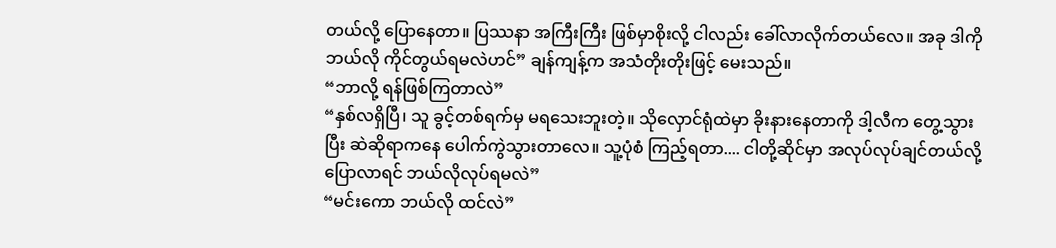တယ်လို့ ပြောနေတာ။ ပြဿနာ အကြီးကြီး ဖြစ်မှာစိုးလို့ ငါလည်း ခေါ်လာလိုက်တယ်လေ။ အခု ဒါကို ဘယ်လို ကိုင်တွယ်ရမလဲဟင်” ချန်ကျန့်က အသံတိုးတိုးဖြင့် မေးသည်။
“ဘာလို့ ရန်ဖြစ်ကြတာလဲ”
“နှစ်လရှိပြီ၊ သူ ခွင့်တစ်ရက်မှ မရသေးဘူးတဲ့။ သိုလှောင်ရုံထဲမှာ ခိုးနားနေတာကို ဒါ့လီက တွေ့သွားပြီး ဆဲဆိုရာကနေ ပေါက်ကွဲသွားတာလေ။ သူ့ပုံစံ ကြည့်ရတာ.... ငါတို့ဆိုင်မှာ အလုပ်လုပ်ချင်တယ်လို့ ပြောလာရင် ဘယ်လိုလုပ်ရမလဲ”
“မင်းကော ဘယ်လို ထင်လဲ”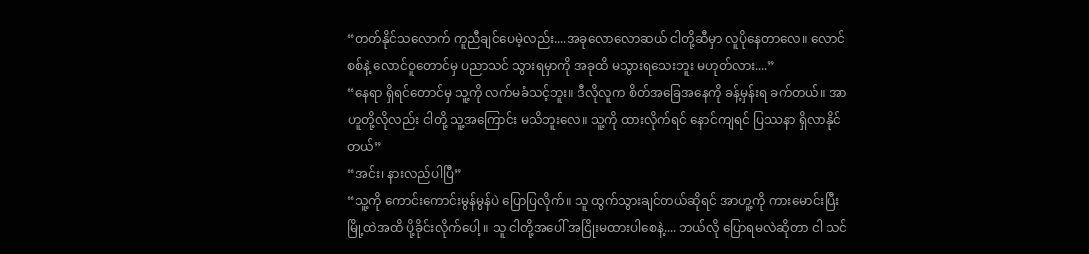“တတ်နိုင်သလောက် ကူညီချင်ပေမဲ့လည်း....အခုလောလောဆယ် ငါတို့ဆီမှာ လူပိုနေတာလေ။ လောင်စစ်နဲ့ လောင်ဝူတောင်မှ ပညာသင် သွားရမှာကို အခုထိ မသွားရသေးဘူး မဟုတ်လား....”
“နေရာ ရှိရင်တောင်မှ သူ့ကို လက်မခံသင့်ဘူး။ ဒီလိုလူက စိတ်အခြေအနေကို ခန့်မှန်းရ ခက်တယ်။ အာဟူတို့လိုလည်း ငါတို့ သူ့အကြောင်း မသိဘူးလေ။ သူ့ကို ထားလိုက်ရင် နောင်ကျရင် ပြဿနာ ရှိလာနိုင်တယ်”
“အင်း၊ နားလည်ပါပြီ”
“သူ့ကို ကောင်းကောင်းမွန်မွန်ပဲ ပြောပြလိုက်။ သူ ထွက်သွားချင်တယ်ဆိုရင် အာဟူ့ကို ကားမောင်းပြီး မြို့ထဲအထိ ပို့ခိုင်းလိုက်ပေါ့ ။ သူ ငါတို့အပေါ် အငြိုးမထားပါစေနဲ့.... ဘယ်လို ပြောရမလဲဆိုတာ ငါ သင်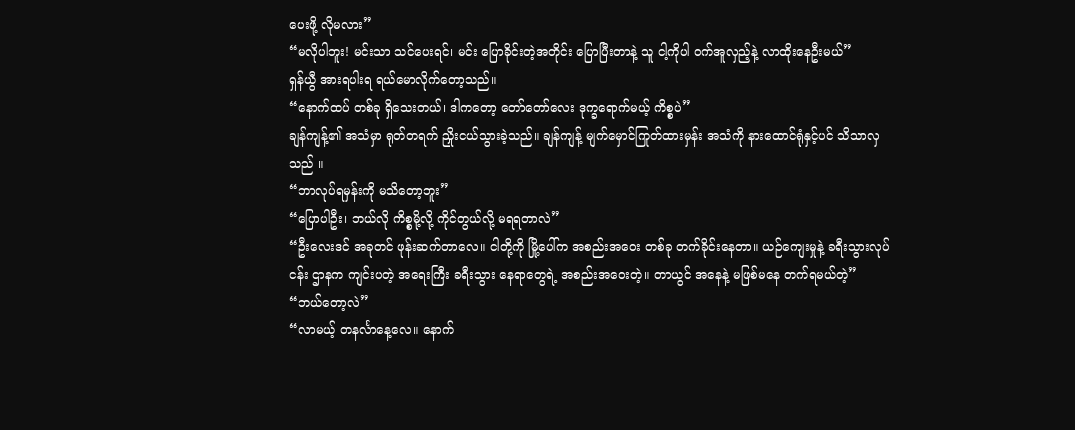ပေးဖို့ လိုမလား”
“မလိုပါဘူး! မင်းသာ သင်ပေးရင်၊ မင်း ပြောခိုင်းတဲ့အတိုင်း ပြောပြီးတာနဲ့ သူ ငါ့ကိုပါ ဝက်အူလှည့်နဲ့ လာထိုးနေဦးမယ်”
ရှန်ယွီ အားရပါးရ ရယ်မောလိုက်တော့သည်။
“နောက်ထပ် တစ်ခု ရှိသေးတယ်၊ ဒါကတော့ တော်တော်လေး ဒုက္ခရောက်မယ့် ကိစ္စပဲ”
ချန်ကျန့်၏ အသံမှာ ရုတ်တရက် ညှိုးငယ်သွားခဲ့သည်။ ချန်ကျန့် မျက်မှောင်ကြုတ်ထားမှန်း အသံကို နားထောင်ရုံနှင့်ပင် သိသာလှသည် ။
“ဘာလုပ်ရမှန်းကို မသိတော့ဘူး”
“ပြောပါဦး၊ ဘယ်လို ကိစ္စမို့လို့ ကိုင်တွယ်လို့ မရရတာလဲ”
“ဦးလေးဒင် အခုတင် ဖုန်းဆက်တာလေ။ ငါတို့ကို မြို့ပေါ်က အစည်းအဝေး တစ်ခု တက်ခိုင်းနေတာ။ ယဉ်ကျေးမှုနဲ့ ခရီးသွားလုပ်ငန်း ဌာနက ကျင်းပတဲ့ အရေးကြီး ခရီးသွား နေရာတွေရဲ့ အစည်းအဝေးတဲ့။ တာယွင် အနေနဲ့ မဖြစ်မနေ တက်ရမယ်တဲ့”
“ဘယ်တော့လဲ”
“လာမယ့် တနင်္လာနေ့လေ။ နောက်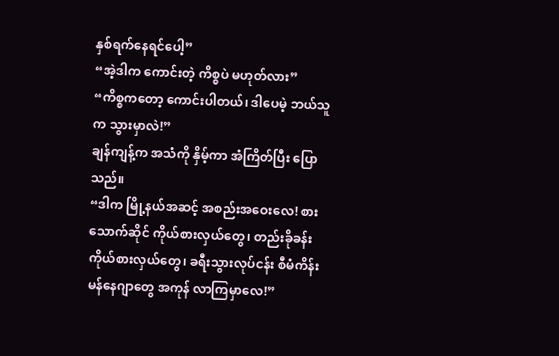နှစ်ရက်နေရင်ပေါ့”
“အဲ့ဒါက ကောင်းတဲ့ ကိစ္စပဲ မဟုတ်လား”
“ကိစ္စကတော့ ကောင်းပါတယ်၊ ဒါပေမဲ့ ဘယ်သူက သွားမှာလဲ!”
ချန်ကျန့်က အသံကို နှိမ့်ကာ အံကြိတ်ပြီး ပြောသည်။
“ဒါက မြို့နယ်အဆင့် အစည်းအဝေးလေ! စားသောက်ဆိုင် ကိုယ်စားလှယ်တွေ၊ တည်းခိုခန်း ကိုယ်စားလှယ်တွေ၊ ခရီးသွားလုပ်ငန်း စီမံကိန်း မန်နေဂျာတွေ အကုန် လာကြမှာလေ!”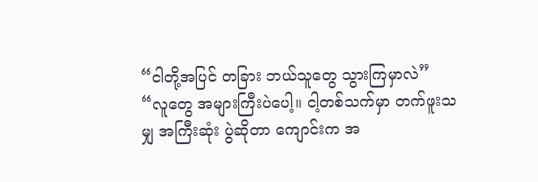“ငါတို့အပြင် တခြား ဘယ်သူတွေ သွားကြမှာလဲ”
“လူတွေ အများကြီးပဲပေါ့။ ငါ့တစ်သက်မှာ တက်ဖူးသမျှ အကြီးဆုံး ပွဲဆိုတာ ကျောင်းက အ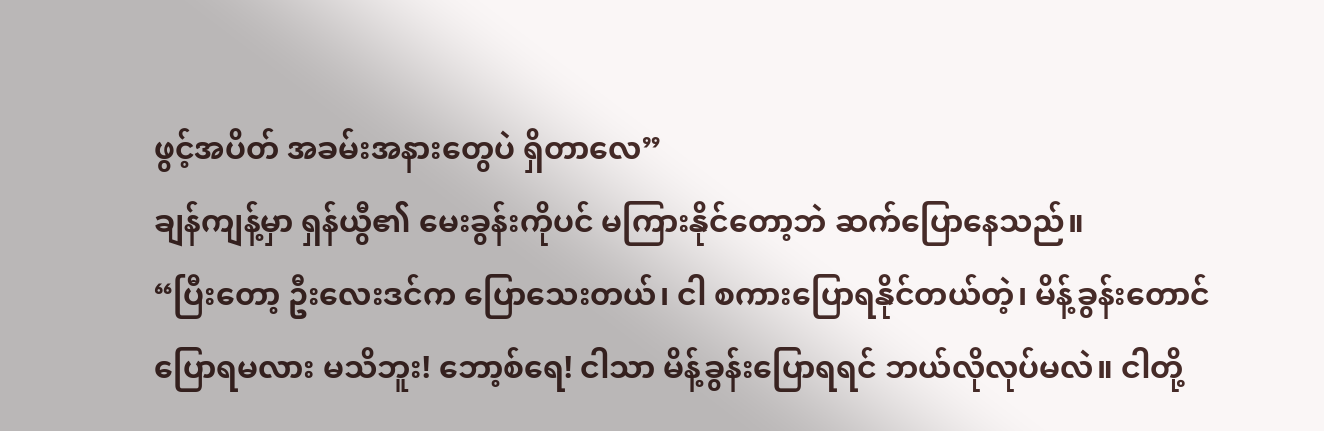ဖွင့်အပိတ် အခမ်းအနားတွေပဲ ရှိတာလေ”
ချန်ကျန့်မှာ ရှန်ယွီ၏ မေးခွန်းကိုပင် မကြားနိုင်တော့ဘဲ ဆက်ပြောနေသည်။
“ပြီးတော့ ဦးလေးဒင်က ပြောသေးတယ်၊ ငါ စကားပြောရနိုင်တယ်တဲ့၊ မိန့်ခွန်းတောင် ပြောရမလား မသိဘူး! ဘော့စ်ရေ! ငါသာ မိန့်ခွန်းပြောရရင် ဘယ်လိုလုပ်မလဲ။ ငါတို့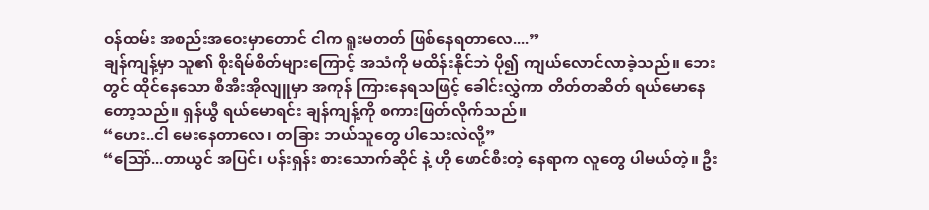ဝန်ထမ်း အစည်းအဝေးမှာတောင် ငါက ရူးမတတ် ဖြစ်နေရတာလေ....”
ချန်ကျန့်မှာ သူ၏ စိုးရိမ်စိတ်များကြောင့် အသံကို မထိန်းနိုင်ဘဲ ပို၍ ကျယ်လောင်လာခဲ့သည်။ ဘေးတွင် ထိုင်နေသော စီအီးအိုလျူမှာ အကုန် ကြားနေရသဖြင့် ခေါင်းလွှဲကာ တိတ်တဆိတ် ရယ်မောနေတော့သည်။ ရှန်ယွီ ရယ်မောရင်း ချန်ကျန့်ကို စကားဖြတ်လိုက်သည်။
“ဟေး..ငါ မေးနေတာလေ၊ တခြား ဘယ်သူတွေ ပါသေးလဲလို့”
“သြော်...တာယွင် အပြင်၊ ပန်းရှန်း စားသောက်ဆိုင် နဲ့ ဟို ဖောင်စီးတဲ့ နေရာက လူတွေ ပါမယ်တဲ့။ ဦး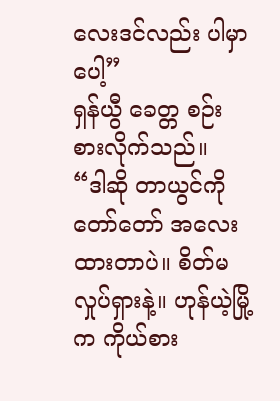လေးဒင်လည်း ပါမှာပေါ့”
ရှန်ယွီ ခေတ္တ စဉ်းစားလိုက်သည်။
“ဒါဆို တာယွင်ကို တော်တော် အလေးထားတာပဲ။ စိတ်မလှုပ်ရှားနဲ့။ ဟုန်ယဲ့မြို့ က ကိုယ်စား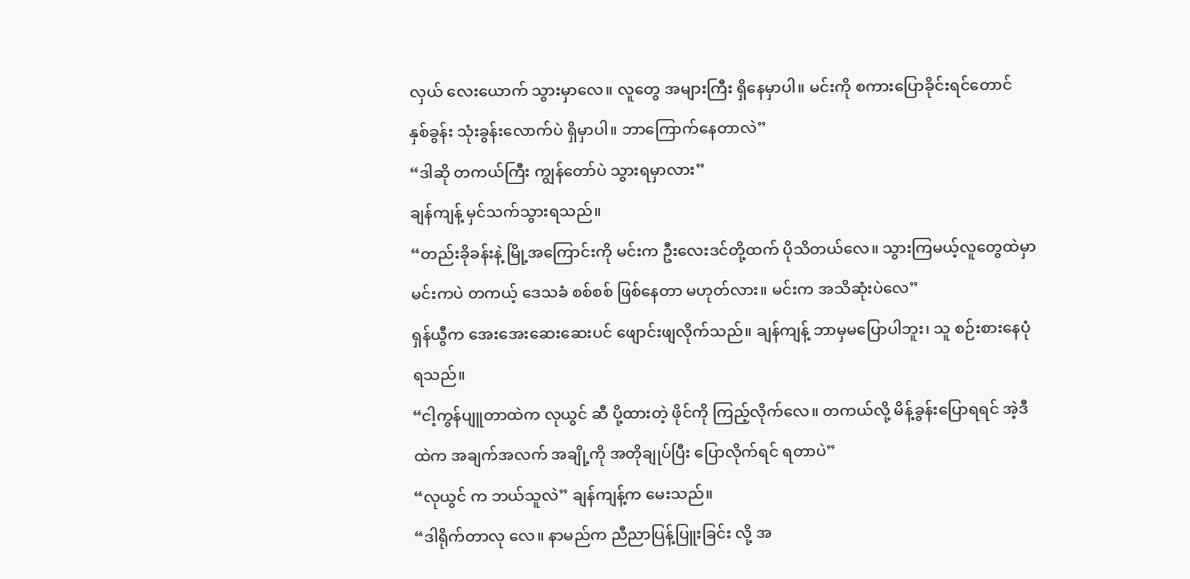လှယ် လေးယောက် သွားမှာလေ။ လူတွေ အများကြီး ရှိနေမှာပါ။ မင်းကို စကားပြောခိုင်းရင်တောင် နှစ်ခွန်း သုံးခွန်းလောက်ပဲ ရှိမှာပါ။ ဘာကြောက်နေတာလဲ”
“ဒါဆို တကယ်ကြီး ကျွန်တော်ပဲ သွားရမှာလား”
ချန်ကျန့် မှင်သက်သွားရသည်။
“တည်းခိုခန်းနဲ့ မြို့အကြောင်းကို မင်းက ဦးလေးဒင်တို့ထက် ပိုသိတယ်လေ။ သွားကြမယ့်လူတွေထဲမှာ မင်းကပဲ တကယ့် ဒေသခံ စစ်စစ် ဖြစ်နေတာ မဟုတ်လား။ မင်းက အသိဆုံးပဲလေ”
ရှန်ယွီက အေးအေးဆေးဆေးပင် ဖျောင်းဖျလိုက်သည်။ ချန်ကျန့် ဘာမှမပြောပါဘူး၊ သူ စဉ်းစားနေပုံရသည်။
“ငါ့ကွန်ပျူတာထဲက လုယွင် ဆီ ပို့ထားတဲ့ ဖိုင်ကို ကြည့်လိုက်လေ။ တကယ်လို့ မိန့်ခွန်းပြောရရင် အဲ့ဒီထဲက အချက်အလက် အချို့ကို အတိုချုပ်ပြီး ပြောလိုက်ရင် ရတာပဲ”
“လုယွင် က ဘယ်သူလဲ” ချန်ကျန့်က မေးသည်။
“ဒါရိုက်တာလု လေ။ နာမည်က ညီညာပြန့်ပြူးခြင်း လို့ အ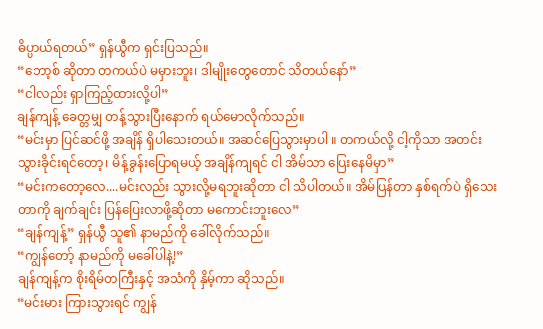ဓိပ္ပာယ်ရတယ်” ရှန်ယွီက ရှင်းပြသည်။
“ဘော့စ် ဆိုတာ တကယ်ပဲ မမှားဘူး၊ ဒါမျိုးတွေတောင် သိတယ်နော်”
“ငါလည်း ရှာကြည့်ထားလို့ပါ”
ချန်ကျန့် ခေတ္တမျှ တန့်သွားပြီးနောက် ရယ်မောလိုက်သည်။
“မင်းမှာ ပြင်ဆင်ဖို့ အချိန် ရှိပါသေးတယ်။ အဆင်ပြေသွားမှာပါ ။ တကယ်လို့ ငါ့ကိုသာ အတင်း သွားခိုင်းရင်တော့၊ မိန့်ခွန်းပြောရမယ့် အချိန်ကျရင် ငါ အိမ်သာ ပြေးနေမိမှာ”
“မင်းကတော့လေ....မင်းလည်း သွားလို့မရဘူးဆိုတာ ငါ သိပါတယ်။ အိမ်ပြန်တာ နှစ်ရက်ပဲ ရှိသေးတာကို ချက်ချင်း ပြန်ပြေးလာဖို့ဆိုတာ မကောင်းဘူးလေ”
“ချန်ကျန့်” ရှန်ယွီ သူ၏ နာမည်ကို ခေါ်လိုက်သည်။
“ကျွန်တော့် နာမည်ကို မခေါ်ပါနဲ့!”
ချန်ကျန့်က စိုးရိမ်တကြီးနှင့် အသံကို နှိမ့်ကာ ဆိုသည်။
“မင်းမား ကြားသွားရင် ကျွန်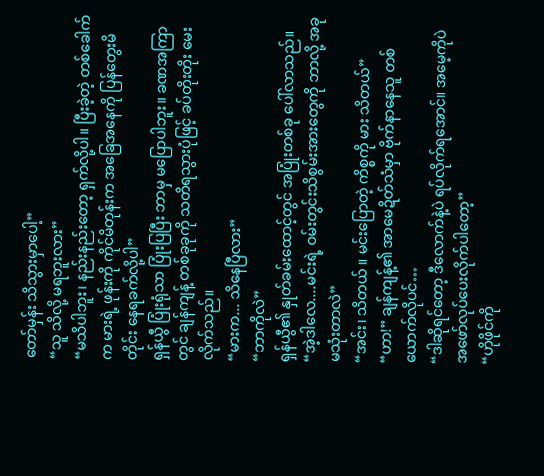တော်မှန်း သိသွားမှာပေါ့”
“သူ သိလို့ မရဘူးလား”
“မသိပါဘူး၊ နည်းနည်းတော့ ရှက်လို့ပါ။ ပြီးခဲ့တဲ့ တစ်ခေါက်က မားရဲ့ ဖုန်းကို ကိုင်မိတုန်းက အခြေအနေကို ပြန်တွေးမိတိုင်း နေရခက်လို့ပါ”
ရှန်ယွီ ပြုံးရုံသာ ပြုံးပြပြီး ဘာမှ မပြောပါဘူး။ ခဏအကြာတွင် ချန်ကျန့် တစ်ခုခုကို သတိရသွားပုံဖြင့် ခပ်တိုးတိုး မေးလိုက်သည်။
“မားက... သိနေပြီလား”
“ဘာကိုလဲ”
ရှန်ယွီ၏ နှုတ်ခမ်းထောင့်တွင် အပြုံးတစ်ခု ပေါ်လာသည်။
“အဲ့ဒါလေ....မင်းရဲ့ ဝမ်းတွင်းသိစွမ်းအားတွေကို ဘာလို့ အခု မသုံးတာလဲ”
“အင်း၊ သိတယ် ။ မင်းပြောတဲ့ ကိစ္စကို မား သိတယ်”
“ဟာ!” ချန်ကျန့်၏ အာမေဍိတ်သံမှာ ဗိုက်နာနေသူ တစ်ယောက်လိုပင်…
“ဒါဆိုရင်တော့ ဒီလောက်နဲ့ပဲ ရပ်လိုက်ရအောင်။ အမေ့ကိုပဲ အဖော်လုပ်ပေးလိုက်ပါတော့”
“ဟိုဖိုင်ကို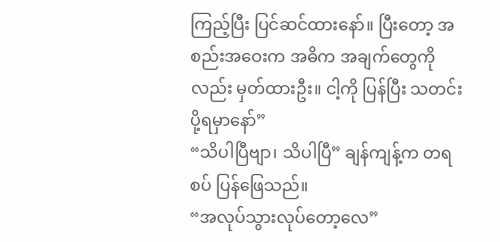ကြည့်ပြီး ပြင်ဆင်ထားနော်။ ပြီးတော့ အစည်းအဝေးက အဓိက အချက်တွေကိုလည်း မှတ်ထားဦး။ ငါ့ကို ပြန်ပြီး သတင်းပို့ရမှာနော်”
“သိပါပြီဗျာ၊ သိပါပြီ” ချန်ကျန့်က တရစပ် ပြန်ဖြေသည်။
“အလုပ်သွားလုပ်တော့လေ”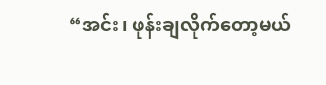“အင်း၊ ဖုန်းချလိုက်တော့မယ်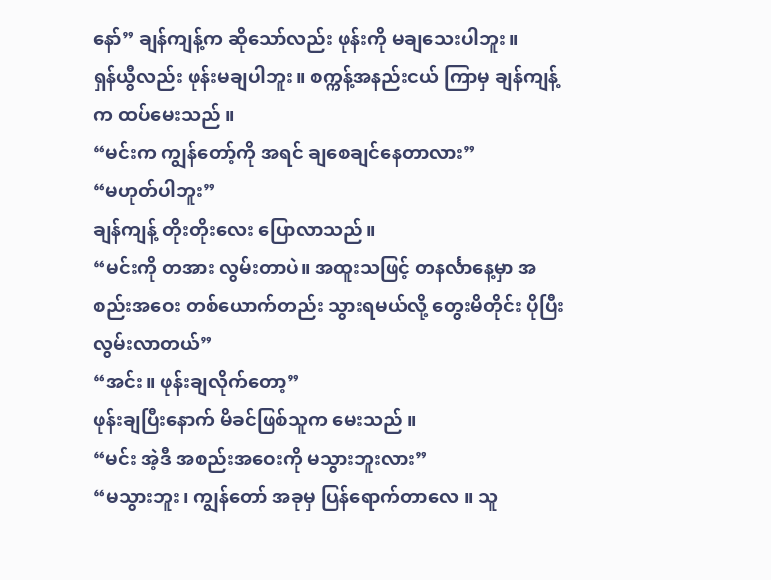နော်” ချန်ကျန့်က ဆိုသော်လည်း ဖုန်းကို မချသေးပါဘူး။
ရှန်ယွီလည်း ဖုန်းမချပါဘူး။ စက္ကန့်အနည်းငယ် ကြာမှ ချန်ကျန့်က ထပ်မေးသည် ။
“မင်းက ကျွန်တော့်ကို အရင် ချစေချင်နေတာလား”
“မဟုတ်ပါဘူး”
ချန်ကျန့် တိုးတိုးလေး ပြောလာသည်။
“မင်းကို တအား လွမ်းတာပဲ။ အထူးသဖြင့် တနင်္လာနေ့မှာ အစည်းအဝေး တစ်ယောက်တည်း သွားရမယ်လို့ တွေးမိတိုင်း ပိုပြီး လွမ်းလာတယ်”
“အင်း။ ဖုန်းချလိုက်တော့”
ဖုန်းချပြီးနောက် မိခင်ဖြစ်သူက မေးသည် ။
“မင်း အဲ့ဒီ အစည်းအဝေးကို မသွားဘူးလား”
“မသွားဘူး၊ ကျွန်တော် အခုမှ ပြန်ရောက်တာလေ ။ သူ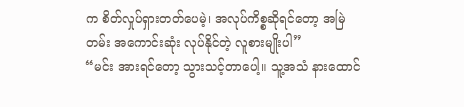က စိတ်လှုပ်ရှားတတ်ပေမဲ့၊ အလုပ်ကိစ္စဆိုရင်တော့ အမြဲတမ်း အကောင်းဆုံး လုပ်နိုင်တဲ့ လူစားမျိုးပါ”
“မင်း အားရင်တော့ သွားသင့်တာပေါ့။ သူ့အသံ နားထောင်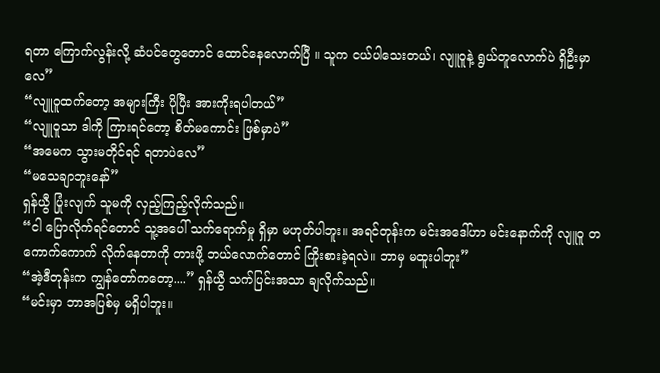ရတာ ကြောက်လွန်းလို့ ဆံပင်တွေတောင် ထောင်နေလောက်ပြီ ။ သူက ငယ်ပါသေးတယ်၊ လျူဝူနဲ့ ရွယ်တူလောက်ပဲ ရှိဦးမှာလေ”
“လျူဝူထက်တော့ အများကြီး ပိုပြီး အားကိုးရပါတယ်”
“လျူဝူသာ ဒါကို ကြားရင်တော့ စိတ်မကောင်း ဖြစ်မှာပဲ”
“အမေက သွားမတိုင်ရင် ရတာပဲလေ”
“မသေချာဘူးနော်”
ရှန်ယွီ ပြုံးလျက် သူမကို လှည့်ကြည့်လိုက်သည်။
“ငါ ပြောလိုက်ရင်တောင် သူ့အပေါ် သက်ရောက်မှု ရှိမှာ မဟုတ်ပါဘူး။ အရင်တုန်းက မင်းအဒေါ်ဟာ မင်းနောက်ကို လျူဝူ တကောက်ကောက် လိုက်နေတာကို တားဖို့ ဘယ်လောက်တောင် ကြိုးစားခဲ့ရလဲ။ ဘာမှ မထူးပါဘူး”
“အဲ့ဒီတုန်းက ကျွန်တော်ကတော့....” ရှန်ယွီ သက်ပြင်းအသာ ချလိုက်သည်။
“မင်းမှာ ဘာအပြစ်မှ မရှိပါဘူး။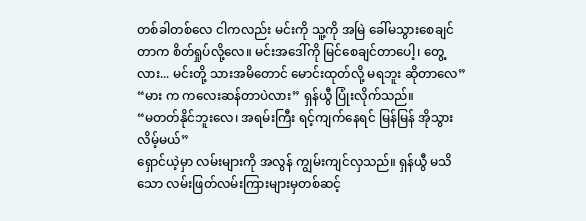တစ်ခါတစ်လေ ငါကလည်း မင်းကို သူ့ကို အမြဲ ခေါ်မသွားစေချင်တာက စိတ်ရှုပ်လို့လေ။ မင်းအဒေါ်ကို မြင်စေချင်တာပေါ့၊ တွေ့လား... မင်းတို့ သားအမိတောင် မောင်းထုတ်လို့ မရဘူး ဆိုတာလေ”
“မား က ကလေးဆန်တာပဲလား” ရှန်ယွီ ပြုံးလိုက်သည်။
“မတတ်နိုင်ဘူးလေ၊ အရမ်းကြီး ရင့်ကျက်နေရင် မြန်မြန် အိုသွားလိမ့်မယ်”
ရှောင်ယဲ့မှာ လမ်းများကို အလွန် ကျွမ်းကျင်လှသည်။ ရှန်ယွီ မသိသော လမ်းဖြတ်လမ်းကြားများမှတစ်ဆင့်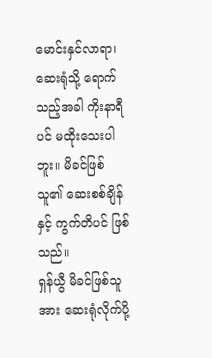မောင်းနှင်လာရာ၊ ဆေးရုံသို့ ရောက်သည့်အခါ ကိုးနာရီပင် မထိုးသေးပါဘူး။ မိခင်ဖြစ်သူ၏ ဆေးစစ်ချိန်နှင့် ကွက်တိပင် ဖြစ်သည်။
ရှန်ယွီ မိခင်ဖြစ်သူအား ဆေးရုံလိုက်ပို့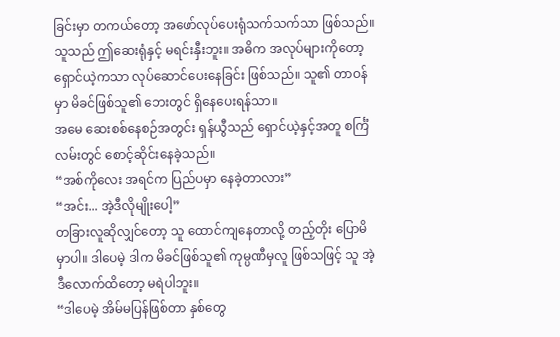ခြင်းမှာ တကယ်တော့ အဖော်လုပ်ပေးရုံသက်သက်သာ ဖြစ်သည်။ သူသည် ဤဆေးရုံနှင့် မရင်းနှီးဘူး။ အဓိက အလုပ်များကိုတော့ ရှောင်ယဲ့ကသာ လုပ်ဆောင်ပေးနေခြင်း ဖြစ်သည်။ သူ၏ တာဝန်မှာ မိခင်ဖြစ်သူ၏ ဘေးတွင် ရှိနေပေးရန်သာ။
အမေ ဆေးစစ်နေစဉ်အတွင်း ရှန်ယွီသည် ရှောင်ယဲ့နှင့်အတူ စင်္ကြံလမ်းတွင် စောင့်ဆိုင်းနေခဲ့သည်။
“အစ်ကိုလေး အရင်က ပြည်ပမှာ နေခဲ့တာလား”
“အင်း... အဲ့ဒီလိုမျိုးပေါ့”
တခြားလူဆိုလျှင်တော့ သူ ထောင်ကျနေတာလို့ တည့်တိုး ပြောမိမှာပါ။ ဒါပေမဲ့ ဒါက မိခင်ဖြစ်သူ၏ ကုမ္ပဏီမှလူ ဖြစ်သဖြင့် သူ အဲ့ဒီလောက်ထိတော့ မရဲပါဘူး။
“ဒါပေမဲ့ အိမ်မပြန်ဖြစ်တာ နှစ်တွေ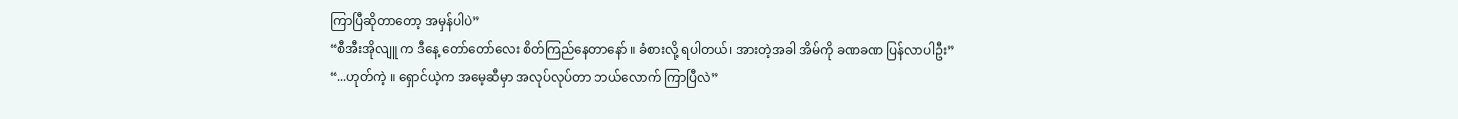ကြာပြီဆိုတာတော့ အမှန်ပါပဲ”
“စီအီးအိုလျူ က ဒီနေ့ တော်တော်လေး စိတ်ကြည်နေတာနော် ။ ခံစားလို့ ရပါတယ်၊ အားတဲ့အခါ အိမ်ကို ခဏခဏ ပြန်လာပါဦး”
“...ဟုတ်ကဲ့ ။ ရှောင်ယဲ့က အမေ့ဆီမှာ အလုပ်လုပ်တာ ဘယ်လောက် ကြာပြီလဲ”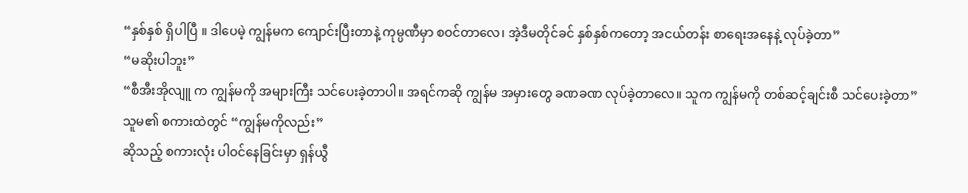“နှစ်နှစ် ရှိပါပြီ ။ ဒါပေမဲ့ ကျွန်မက ကျောင်းပြီးတာနဲ့ ကုမ္ပဏီမှာ စဝင်တာလေ၊ အဲ့ဒီမတိုင်ခင် နှစ်နှစ်ကတော့ အငယ်တန်း စာရေးအနေနဲ့ လုပ်ခဲ့တာ”
“မဆိုးပါဘူး”
“စီအီးအိုလျူ က ကျွန်မကို အများကြီး သင်ပေးခဲ့တာပါ။ အရင်ကဆို ကျွန်မ အမှားတွေ ခဏခဏ လုပ်ခဲ့တာလေ။ သူက ကျွန်မကို တစ်ဆင့်ချင်းစီ သင်ပေးခဲ့တာ”
သူမ၏ စကားထဲတွင် “ကျွန်မကိုလည်း”
ဆိုသည့် စကားလုံး ပါဝင်နေခြင်းမှာ ရှန်ယွီ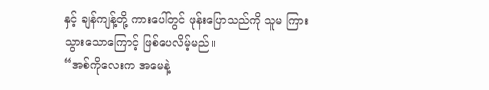နှင့် ချန်ကျန့်တို့ ကားပေါ်တွင် ဖုန်းပြောသည်ကို သူမ ကြားသွားသောကြောင့် ဖြစ်ပေလိမ့်မည်။
“အစ်ကိုလေးက အမေနဲ့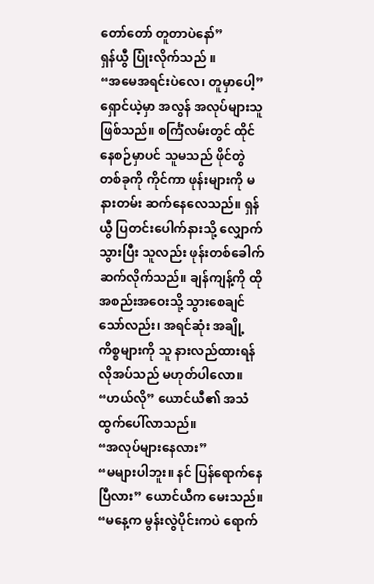တော်တော် တူတာပဲနော်”
ရှန်ယွီ ပြုံးလိုက်သည် ။
“အမေအရင်းပဲလေ၊ တူမှာပေါ့”
ရှောင်ယဲ့မှာ အလွန် အလုပ်များသူ ဖြစ်သည်။ စင်္ကြံလမ်းတွင် ထိုင်နေစဉ်မှာပင် သူမသည် ဖိုင်တွဲတစ်ခုကို ကိုင်ကာ ဖုန်းများကို မနားတမ်း ဆက်နေလေသည်။ ရှန်ယွီ ပြတင်းပေါက်နားသို့ လျှောက်သွားပြီး သူလည်း ဖုန်းတစ်ခေါက် ဆက်လိုက်သည်။ ချန်ကျန့်ကို ထိုအစည်းအဝေးသို့ သွားစေချင်သော်လည်း၊ အရင်ဆုံး အချို့ကိစ္စများကို သူ နားလည်ထားရန် လိုအပ်သည် မဟုတ်ပါလော။
“ဟယ်လို” ယောင်ယီ၏ အသံ ထွက်ပေါ်လာသည်။
“အလုပ်များနေလား”
“မများပါဘူး။ နင် ပြန်ရောက်နေပြီလား” ယောင်ယီက မေးသည်။
“မနေ့က မွန်းလွဲပိုင်းကပဲ ရောက်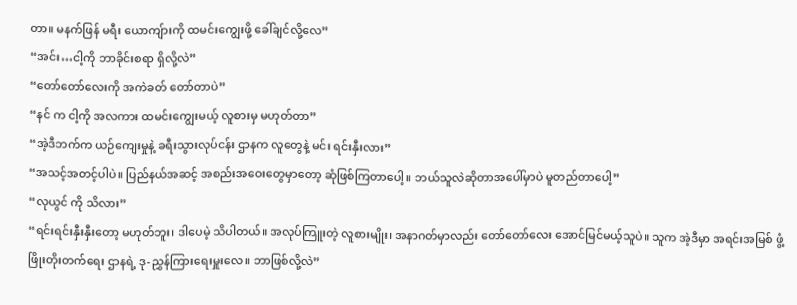တာ။ မနက်ဖြန် မရီး ယောကျ်ားကို ထမင်းကျွေးဖို့ ခေါ်ချင်လို့လေ”
“အင်း…ငါ့ကို ဘာခိုင်းစရာ ရှိလို့လဲ”
“တော်တော်လေးကို အကဲခတ် တော်တာပဲ”
“နင် က ငါ့ကို အလကား ထမင်းကျွေးမယ့် လူစားမှ မဟုတ်တာ”
“အဲ့ဒီဘက်က ယဉ်ကျေးမှုနဲ့ ခရီးသွားလုပ်ငန်း ဌာနက လူတွေနဲ့ မင်း ရင်းနှီးလား”
“အသင့်အတင့်ပါပဲ။ ပြည်နယ်အဆင့် အစည်းအဝေးတွေမှာတော့ ဆုံဖြစ်ကြတာပေါ့။ ဘယ်သူလဲဆိုတာအပေါ်မှာပဲ မူတည်တာပေါ့”
“လုယွင် ကို သိလား”
“ရင်းရင်းနှီးနှီးတော့ မဟုတ်ဘူး၊ ဒါပေမဲ့ သိပါတယ်။ အလုပ်ကြူးတဲ့ လူစားမျိုး၊ အနာဂတ်မှာလည်း တော်တော်လေး အောင်မြင်မယ့်သူပဲ။ သူက အဲ့ဒီမှာ အရင်းအမြစ် ဖွံ့ဖြိုးတိုးတက်ရေး ဌာနရဲ့ ဒု-ညွှန်ကြားရေးမှူးလေ။ ဘာဖြစ်လို့လဲ”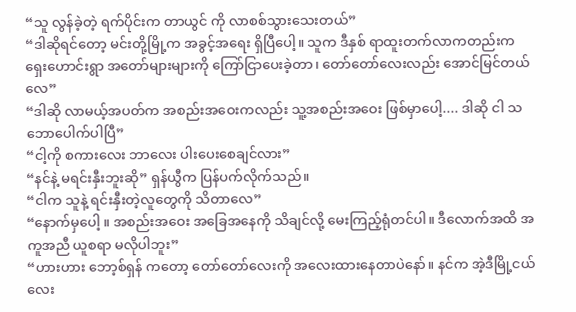“သူ လွန်ခဲ့တဲ့ ရက်ပိုင်းက တာယွင် ကို လာစစ်သွားသေးတယ်”
“ဒါဆိုရင်တော့ မင်းတို့မြို့က အခွင့်အရေး ရှိပြီပေါ့။ သူက ဒီနှစ် ရာထူးတက်လာကတည်းက ရှေးဟောင်းရွာ အတော်များများကို ကြော်ငြာပေးခဲ့တာ၊ တော်တော်လေးလည်း အောင်မြင်တယ်လေ”
“ဒါဆို လာမယ့်အပတ်က အစည်းအဝေးကလည်း သူ့အစည်းအဝေး ဖြစ်မှာပေါ့.... ဒါဆို ငါ သဘောပေါက်ပါပြီ”
“ငါ့ကို စကားလေး ဘာလေး ပါးပေးစေချင်လား”
“နင်နဲ့ မရင်းနှီးဘူးဆို” ရှန်ယွီက ပြန်ပက်လိုက်သည်။
“ငါက သူနဲ့ ရင်းနှီးတဲ့လူတွေကို သိတာလေ”
“နောက်မှပေါ့ ။ အစည်းအဝေး အခြေအနေကို သိချင်လို့ မေးကြည့်ရုံတင်ပါ။ ဒီလောက်အထိ အကူအညီ ယူစရာ မလိုပါဘူး”
“ဟားဟား ဘော့စ်ရှန် ကတော့ တော်တော်လေးကို အလေးထားနေတာပဲနော်။ နင်က အဲ့ဒီမြို့ငယ်လေး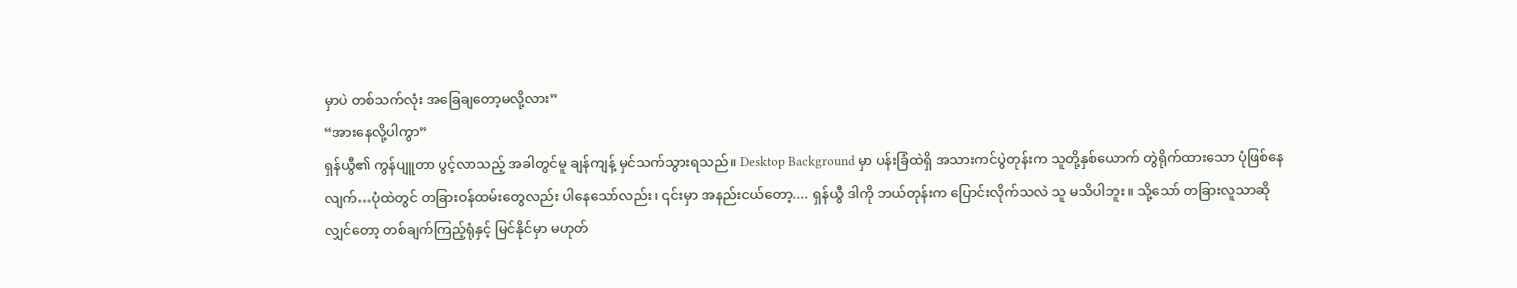မှာပဲ တစ်သက်လုံး အခြေချတော့မလို့လား”
“အားနေလို့ပါကွာ”
ရှန်ယွီ၏ ကွန်ပျူတာ ပွင့်လာသည့် အခါတွင်မူ ချန်ကျန့် မှင်သက်သွားရသည်။ Desktop Background မှာ ပန်းခြံထဲရှိ အသားကင်ပွဲတုန်းက သူတို့နှစ်ယောက် တွဲရိုက်ထားသော ပုံဖြစ်နေလျက်…ပုံထဲတွင် တခြားဝန်ထမ်းတွေလည်း ပါနေသော်လည်း၊ ၎င်းမှာ အနည်းငယ်တော့.... ရှန်ယွီ ဒါကို ဘယ်တုန်းက ပြောင်းလိုက်သလဲ သူ မသိပါဘူး။ သို့သော် တခြားလူသာဆိုလျှင်တော့ တစ်ချက်ကြည့်ရုံနှင့် မြင်နိုင်မှာ မဟုတ်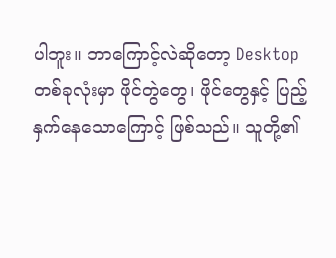ပါဘူး။ ဘာကြောင့်လဲဆိုတော့ Desktop တစ်ခုလုံးမှာ ဖိုင်တွဲတွေ၊ ဖိုင်တွေနှင့် ပြည့်နှက်နေသောကြောင့် ဖြစ်သည်။ သူတို့၏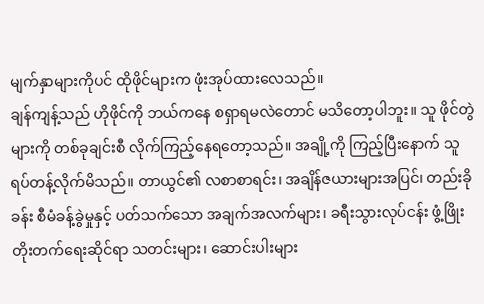မျက်နှာများကိုပင် ထိုဖိုင်များက ဖုံးအုပ်ထားလေသည်။
ချန်ကျန့်သည် ဟိုဖိုင်ကို ဘယ်ကနေ စရှာရမလဲတောင် မသိတော့ပါဘူး။ သူ ဖိုင်တွဲများကို တစ်ခုချင်းစီ လိုက်ကြည့်နေရတော့သည်။ အချို့ကို ကြည့်ပြီးနောက် သူ ရပ်တန့်လိုက်မိသည်။ တာယွင်၏ လစာစာရင်း၊ အချိန်ဇယားများအပြင်၊ တည်းခိုခန်း စီမံခန့်ခွဲမှုနှင့် ပတ်သက်သော အချက်အလက်များ၊ ခရီးသွားလုပ်ငန်း ဖွံ့ဖြိုးတိုးတက်ရေးဆိုင်ရာ သတင်းများ၊ ဆောင်းပါးများ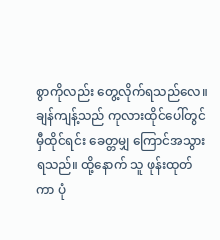စွာကိုလည်း တွေ့လိုက်ရသည်လေ။
ချန်ကျန့်သည် ကုလားထိုင်ပေါ်တွင် မှီထိုင်ရင်း ခေတ္တမျှ ကြောင်အသွားရသည်။ ထို့နောက် သူ ဖုန်းထုတ်ကာ ပုံ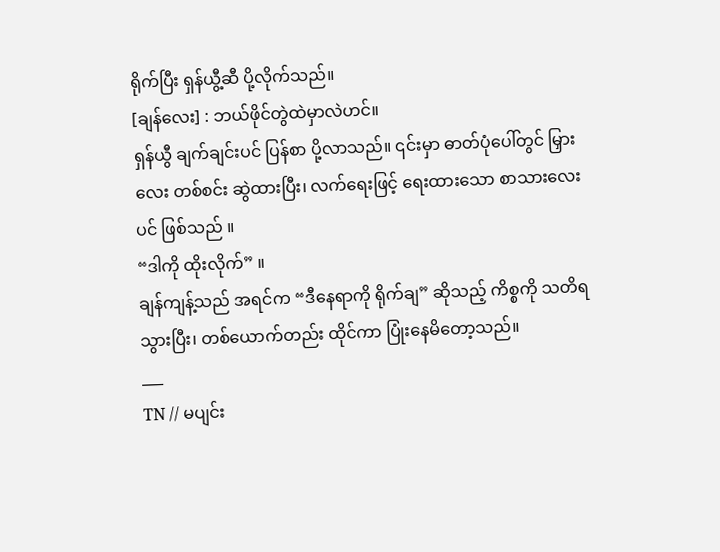ရိုက်ပြီး ရှန်ယွီ့ဆီ ပို့လိုက်သည်။
[ချန်လေး] : ဘယ်ဖိုင်တွဲထဲမှာလဲဟင်။
ရှန်ယွီ ချက်ချင်းပင် ပြန်စာ ပို့လာသည်။ ၎င်းမှာ ဓာတ်ပုံပေါ်တွင် မြှားလေး တစ်စင်း ဆွဲထားပြီး၊ လက်ရေးဖြင့် ရေးထားသော စာသားလေးပင် ဖြစ်သည် ။
“ဒါကို ထိုးလိုက်” ။
ချန်ကျန့်သည် အရင်က “ဒီနေရာကို ရိုက်ချ” ဆိုသည့် ကိစ္စကို သတိရသွားပြီး၊ တစ်ယောက်တည်း ထိုင်ကာ ပြုံးနေမိတော့သည်။
___
TN // မပျင်း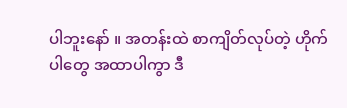ပါဘူးနော် ။ အတန်းထဲ စာကျိတ်လုပ်တဲ့ ဟိုက်ပါတွေ အထာပါကွာ ဒီ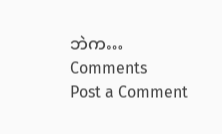ဘဲက…
Comments
Post a Comment